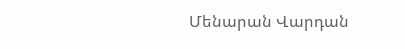Մենարան Վարդան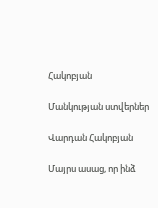Հակոբյան

Մանկության ստվերներ

Վարդան Հակոբյան

Մայրս ասաց, որ ինձ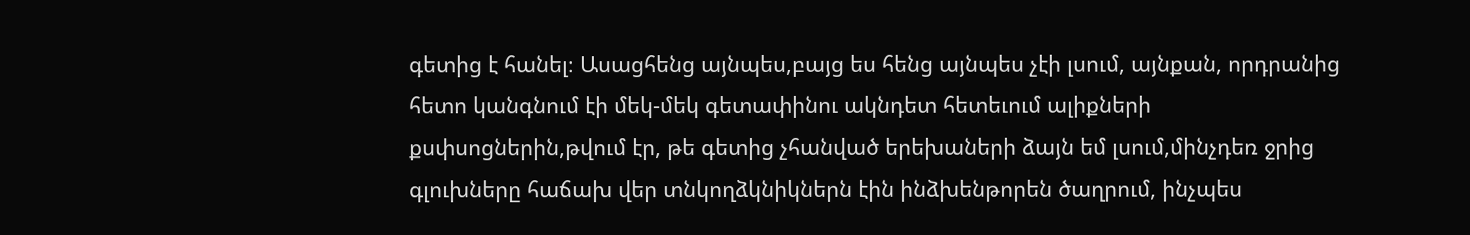գետից է հանել։ Ասացհենց այնպես,բայց ես հենց այնպես չէի լսում, այնքան, որդրանից հետո կանգնում էի մեկ-մեկ գետափինու ակնդետ հետեւում ալիքների քսփսոցներին,թվում էր, թե գետից չհանված երեխաների ձայն եմ լսում,մինչդեռ ջրից գլուխները հաճախ վեր տնկողձկնիկներն էին ինձխենթորեն ծաղրում, ինչպես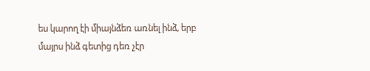ես կարող էի միայնձեռ առնել ինձ, երբ մայրս ինձ գետից դեռ չէր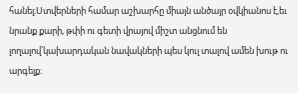հանել։Ստվերների համար աշխարհը միայն անծայր օվկիանոս է,եւ նրանք քարի, թփի ու գետի վրայով միշտ անցնում են լողալով՝կախարդական նավակների պես կուլ տալով ամեն խութ ու արգելք։